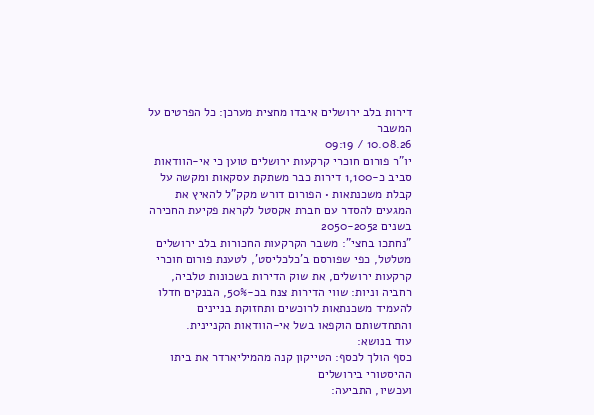דירות בלב ירושלים איבדו מחצית מערכן: כל הפרטים על המשבר
10.08.26 / 09:19
יו"ר פורום חוכרי קרקעות ירושלים טוען כי אי-הוודאות סביב כ-1,100 דירות כבר משתקת עסקאות ומקשה על קבלת משכנתאות • הפורום דורש מקק"ל להאיץ את המגעים להסדר עם חברת אקסטל לקראת פקיעת החכירה בשנים 2050-2052
"נחתכו בחצי": משבר הקרקעות החכורות בלב ירושלים מטלטל, כפי שפורסם ב'כלכליסט', לטענת פורום חוכרי קרקעות ירושלים, את שוק הדירות בשכונות טלביה, רחביה וניות: שווי הדירות צנח בכ-50%, הבנקים חדלו להעמיד משכנתאות לרוכשים ותחזוקת בניינים והתחדשותם הוקפאו בשל אי-הוודאות הקניינית.
עוד בנושא:
כסף הולך לכסף: הטייקון קנה מהמיליארדר את ביתו ההיסטורי בירושלים
ועכשיו, התביעה: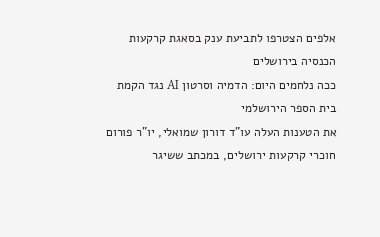אלפים הצטרפו לתביעת ענק בסאגת קרקעות הכנסיה בירושלים
ככה נלחמים היום: הדמיה וסרטון AI נגד הקמת בית הספר הירושלמי
את הטענות העלה עו"ד דורון שמואלי, יו"ר פורום חוכרי קרקעות ירושלים, במכתב ששיגר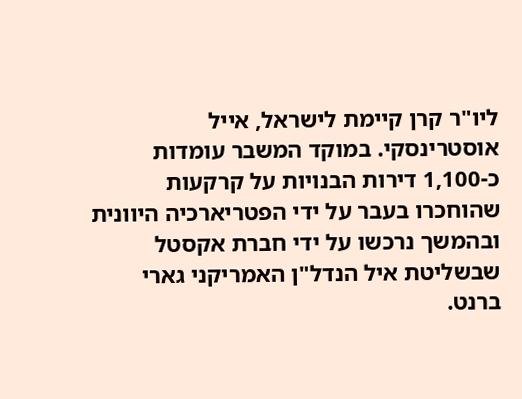ליו"ר קרן קיימת לישראל, אייל אוסטרינסקי. במוקד המשבר עומדות כ-1,100 דירות הבנויות על קרקעות שהוחכרו בעבר על ידי הפטריארכיה היוונית ובהמשך נרכשו על ידי חברת אקסטל שבשליטת איל הנדל"ן האמריקני גארי ברנט.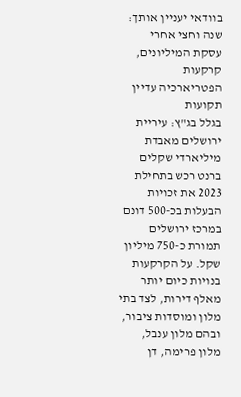בוודאי יעניין אותך:
שנה וחצי אחרי עסקת המיליונים, קרקעות הפטריארכיה עדיין תקועות
בגלל בג"ץ: עיריית ירושלים מאבדת מיליארדי שקלים
ברנט רכש בתחילת 2023 את זכויות הבעלות בכ-500 דונם במרכז ירושלים תמורת כ-750 מיליון שקל. על הקרקעות בנויות כיום יותר מאלף דירות, לצד בתי מלון ומוסדות ציבור, ובהם מלון ענבל, מלון פרימה, דן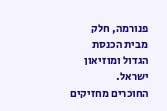פנורמה, חלק מבית הכנסת הגדול ומוזיאון ישראל.
החוכרים מחזיקים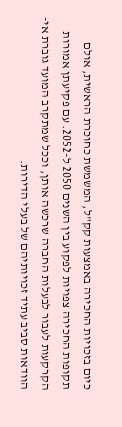כיום בזכויות החכירה באמצעות קק"ל, המשמשת כחוכרת הראשית, אולם תקופות החכירה צפויות לפקוע בין השנים 2050 ל-2052. עם פקיעתן אמורות הקרקעות לעבור לבעלות החברה שרכשה אותן, וככל שמתקרב המועד גוברת אי-הוודאות סביב עתיד זכויותיהם של בעלי הדירות.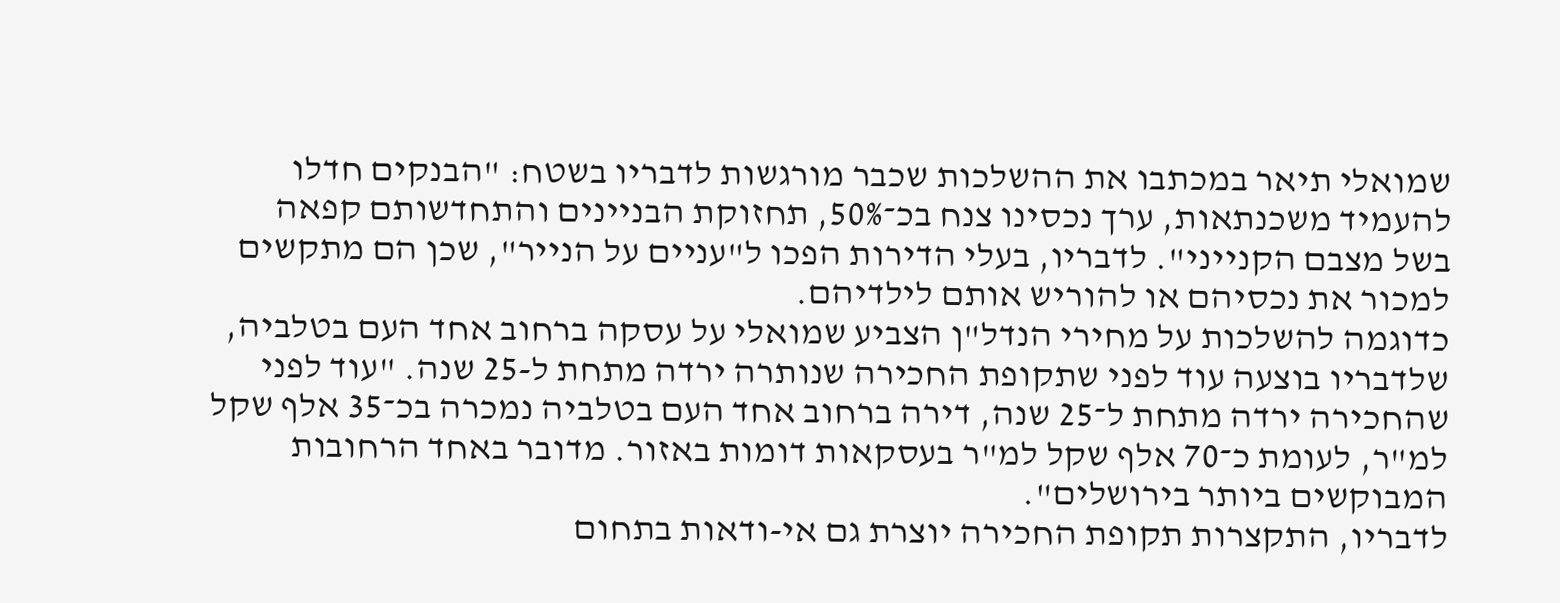שמואלי תיאר במכתבו את ההשלכות שכבר מורגשות לדבריו בשטח: "הבנקים חדלו להעמיד משכנתאות, ערך נכסינו צנח בכ־50%, תחזוקת הבניינים והתחדשותם קפאה בשל מצבם הקנייני". לדבריו, בעלי הדירות הפכו ל"עניים על הנייר", שכן הם מתקשים למכור את נכסיהם או להוריש אותם לילדיהם.
כדוגמה להשלכות על מחירי הנדל"ן הצביע שמואלי על עסקה ברחוב אחד העם בטלביה, שלדבריו בוצעה עוד לפני שתקופת החכירה שנותרה ירדה מתחת ל-25 שנה. "עוד לפני שהחכירה ירדה מתחת ל־25 שנה, דירה ברחוב אחד העם בטלביה נמכרה בכ־35 אלף שקל למ"ר, לעומת כ־70 אלף שקל למ"ר בעסקאות דומות באזור. מדובר באחד הרחובות המבוקשים ביותר בירושלים".
לדבריו, התקצרות תקופת החכירה יוצרת גם אי-ודאות בתחום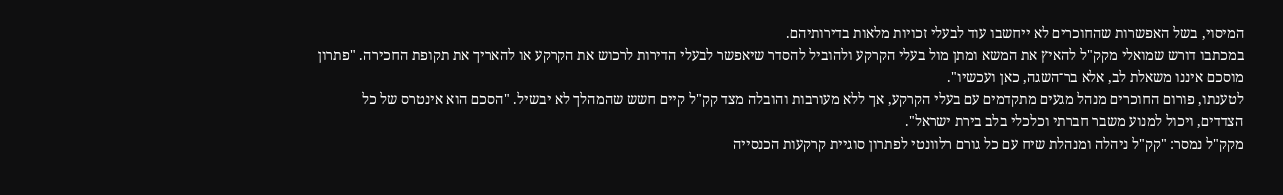המיסוי, בשל האפשרות שהחוכרים לא ייחשבו עוד לבעלי זכויות מלאות בדירותיהם.
במכתבו דורש שמואלי מקק"ל להאיץ את המשא ומתן מול בעלי הקרקע ולהוביל להסדר שיאפשר לבעלי הדירות לרכוש את הקרקע או להאריך את תקופת החכירה. "פתרון מוסכם איננו משאלת לב, אלא בר־השגה, כאן ועכשיו".
לטענתו, פורום החוכרים מנהל מגעים מתקדמים עם בעלי הקרקע, אך ללא מעורבות והובלה מצד קק"ל קיים חשש שהמהלך לא יבשיל. "הסכם הוא אינטרס של כל הצדדים, ויכול למנוע משבר חברתי וכלכלי בלב בירת ישראל".
מקק"ל נמסר: "קק"ל ניהלה ומנהלת שיח עם כל גורם רלוונטי לפתרון סוגיית קרקעות הכנסייה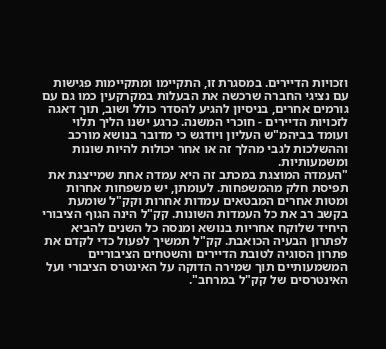וזכויות הדיירים. במסגרת זו, התקיימו ומתקיימות פגישות עם נציגי החברה שרכשה את הבעלות במקרקעין כמו גם עם גורמים אחרים, בניסיון להגיע להסדר כולל ושוב, תוך דאגה לזכויות הדיירים - חוכרי המשנה. כרגע ישנו הליך תלוי ועומד בביהמ"ש העליון ויודגש כי מדובר בנושא מורכב וההשלכות לגבי מהלך זה או אחר יכולות להיות שונות ומשמעותיות.
"העמדה המוצגת במכתב זה היא עמדה אחת שמייצגת את תפיסת חלק מהמשפחות. לעומתן, יש משפחות אחרות ומטות אחרים המבטאים עמדות אחרות וקק"ל שומעת בקשב רב את כל העמדות השונות. קק"ל הינה הגוף הציבורי היחיד שלוקח אחריות בנושא ומנסה כל השנים להביא לפתרון הבעיה הכואבת. קק"ל תמשיך לפעול כדי לקדם את פתרון הסוגיה לטובת הדיירים והשטחים הציבוריים המשמעותיים תוך שמירה הדוקה על האינטרס הציבורי ועל האינטרסים של קק"ל במרחב".